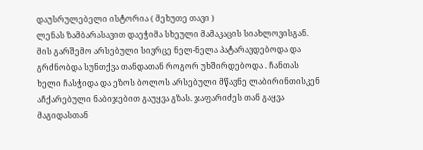დაუსრულებელი ისტორია ( მეხუთე თავი )
ლენას ზამბარასავით დაეჭიმა სხეული მამაკაცის სიახლოვისგან. მის გარშემო არსებული სივრცე ნელ-ნელა პატარავდებოდა და გრძნობდა სუნთქვა თანდათან როგორ უხშირდებოდა . ჩანთას ხელი ჩასჭიდა და ეზოს ბოლოს არსებული მწავნე ლაბირინთისკენ აჩქარებული ნაბიჯებით გაუყვა გზას. ჯაფარიძეს თან გაყვა მაგიდასთან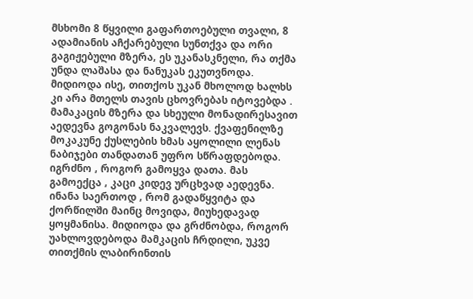მსხომი 8 წყვილი გაფართოებული თვალი, 8 ადამიანის აჩქარებული სუნთქვა და ორი გაგიჟებული მზერა, ეს უკანასკნელი, რა თქმა უნდა ლაშასა და ნანუკას ეკუთვნოდა. მიდიოდა ისე, თითქოს უკან მხოლოდ ხალხს კი არა მთელს თავის ცხოვრებას იტოვებდა . მამაკაცის მზერა და სხეული მონადირესავით აედევნა გოგონას ნაკვალევს. ქვაფენილზე მოკაკუნე ქუსლების ხმას აყოლილი ლენას ნაბიჯები თანდათან უფრო სწრაფდებოდა. იგრძნო , როგორ გამოყვა დათა. მას გამოექცა , კაცი კიდევ ურცხვად აედევნა. ინანა საერთოდ , რომ გადაწყვიტა და ქორწილში მაინც მოვიდა, მიუხედავად ყოყმანისა. მიდიოდა და გრძნობდა, როგორ უახლოვდებოდა მამკაცის ჩრდილი, უკვე თითქმის ლაბირინთის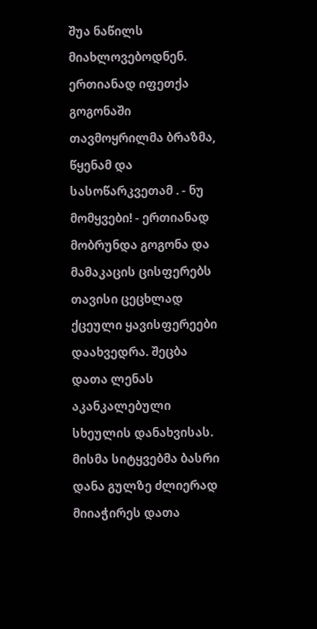შუა ნაწილს მიახლოვებოდნენ. ერთიანად იფეთქა გოგონაში თავმოყრილმა ბრაზმა, წყენამ და სასოწარკვეთამ . - ნუ მომყვები! - ერთიანად მობრუნდა გოგონა და მამაკაცის ცისფერებს თავისი ცეცხლად ქცეული ყავისფერეები დაახვედრა. შეცბა დათა ლენას აკანკალებული სხეულის დანახვისას. მისმა სიტყვებმა ბასრი დანა გულზე ძლიერად მიიაჭირეს დათა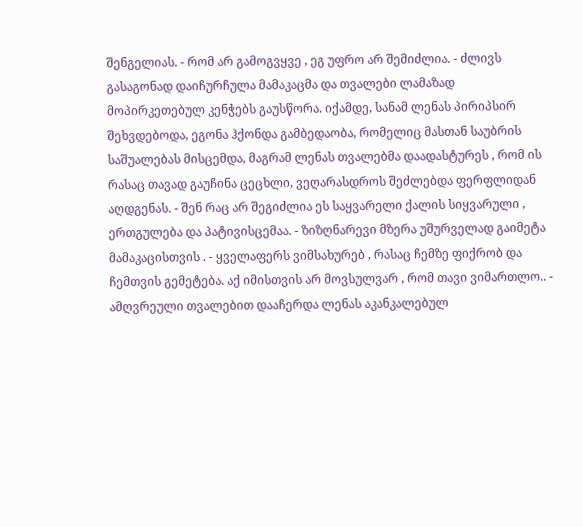შენგელიას. - რომ არ გამოგვყვე , ეგ უფრო არ შემიძლია. - ძლივს გასაგონად დაიჩურჩულა მამაკაცმა და თვალები ლამაზად მოპირკეთებულ კენჭებს გაუსწორა. იქამდე, სანამ ლენას პირიპსირ შეხვდებოდა, ეგონა ჰქონდა გამბედაობა, რომელიც მასთან საუბრის საშუალებას მისცემდა, მაგრამ ლენას თვალებმა დაადასტურეს , რომ ის რასაც თავად გაუჩინა ცეცხლი, ვეღარასდროს შეძლებდა ფერფლიდან აღდგენას. - შენ რაც არ შეგიძლია ეს საყვარელი ქალის სიყვარული , ერთგულება და პატივისცემაა. - ზიზღნარევი მზერა უშურველად გაიმეტა მამაკაცისთვის . - ყველაფერს ვიმსახურებ , რასაც ჩემზე ფიქრობ და ჩემთვის გემეტება. აქ იმისთვის არ მოვსულვარ , რომ თავი ვიმართლო.. - ამღვრეული თვალებით დააჩერდა ლენას აკანკალებულ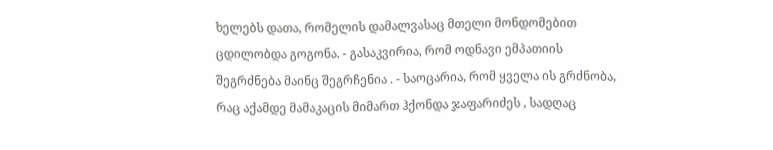ხელებს დათა, რომელის დამალვასაც მთელი მონდომებით ცდილობდა გოგონა. - გასაკვირია, რომ ოდნავი ემპათიის შეგრძნება მაინც შეგრჩენია . - საოცარია, რომ ყველა ის გრძნობა, რაც აქამდე მამაკაცის მიმართ ჰქონდა ჯაფარიძეს , სადღაც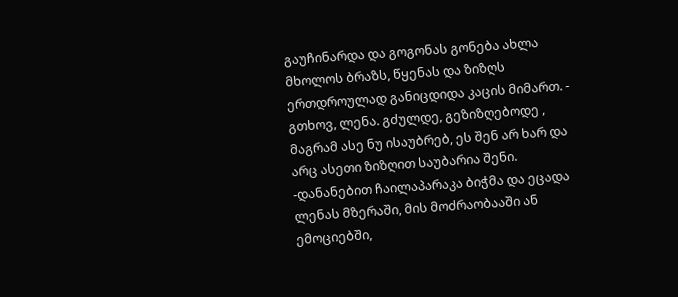გაუჩინარდა და გოგონას გონება ახლა მხოლოს ბრაზს, წყენას და ზიზღს ერთდროულად განიცდიდა კაცის მიმართ. - გთხოვ, ლენა. გძულდე, გეზიზღებოდე , მაგრამ ასე ნუ ისაუბრებ, ეს შენ არ ხარ და არც ასეთი ზიზღით საუბარია შენი. -დანანებით ჩაილაპარაკა ბიჭმა და ეცადა ლენას მზერაში, მის მოძრაობააში ან ემოციებში,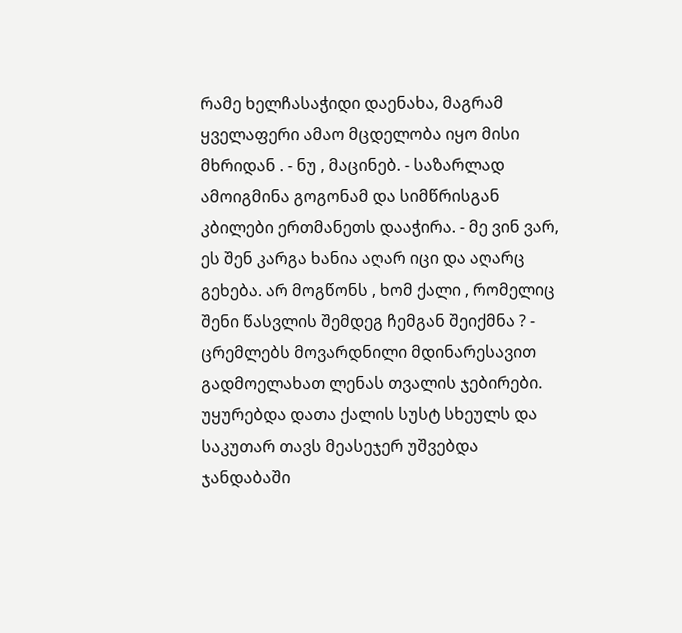რამე ხელჩასაჭიდი დაენახა, მაგრამ ყველაფერი ამაო მცდელობა იყო მისი მხრიდან . - ნუ , მაცინებ. - საზარლად ამოიგმინა გოგონამ და სიმწრისგან კბილები ერთმანეთს დააჭირა. - მე ვინ ვარ, ეს შენ კარგა ხანია აღარ იცი და აღარც გეხება. არ მოგწონს , ხომ ქალი , რომელიც შენი წასვლის შემდეგ ჩემგან შეიქმნა ? - ცრემლებს მოვარდნილი მდინარესავით გადმოელახათ ლენას თვალის ჯებირები. უყურებდა დათა ქალის სუსტ სხეულს და საკუთარ თავს მეასეჯერ უშვებდა ჯანდაბაში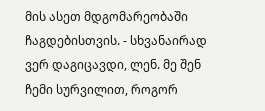მის ასეთ მდგომარეობაში ჩაგდებისთვის. - სხვანაირად ვერ დაგიცავდი, ლენ. მე შენ ჩემი სურვილით, როგორ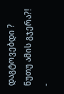დაგტოვებდი ? ნუთუ ამის გჯერა?! -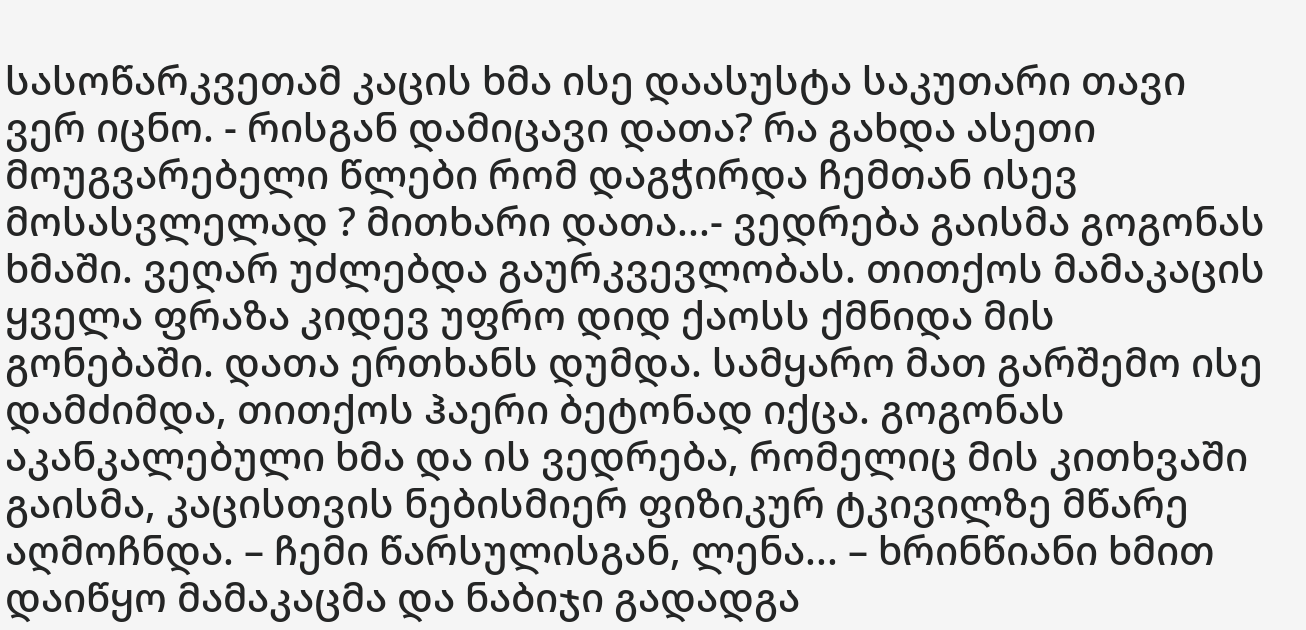სასოწარკვეთამ კაცის ხმა ისე დაასუსტა საკუთარი თავი ვერ იცნო. - რისგან დამიცავი დათა? რა გახდა ასეთი მოუგვარებელი წლები რომ დაგჭირდა ჩემთან ისევ მოსასვლელად ? მითხარი დათა...- ვედრება გაისმა გოგონას ხმაში. ვეღარ უძლებდა გაურკვევლობას. თითქოს მამაკაცის ყველა ფრაზა კიდევ უფრო დიდ ქაოსს ქმნიდა მის გონებაში. დათა ერთხანს დუმდა. სამყარო მათ გარშემო ისე დამძიმდა, თითქოს ჰაერი ბეტონად იქცა. გოგონას აკანკალებული ხმა და ის ვედრება, რომელიც მის კითხვაში გაისმა, კაცისთვის ნებისმიერ ფიზიკურ ტკივილზე მწარე აღმოჩნდა. – ჩემი წარსულისგან, ლენა... – ხრინწიანი ხმით დაიწყო მამაკაცმა და ნაბიჯი გადადგა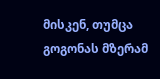მისკენ, თუმცა გოგონას მზერამ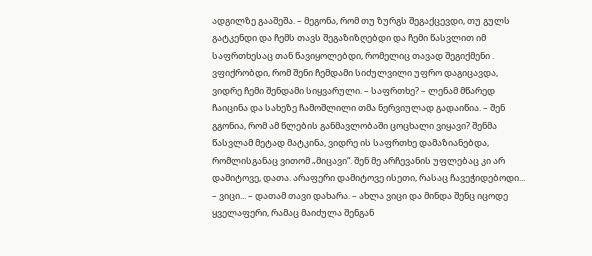ადგილზე გააშეშა. – მეგონა, რომ თუ ზურგს შეგაქცევდი, თუ გულს გატკენდი და ჩემს თავს შეგაზიზღებდი და ჩემი წასვლით იმ საფრთხესაც თან წავიყოლებდი, რომელიც თავად შეგიქმენი . ვფიქრობდი, რომ შენი ჩემდამი სიძულვილი უფრო დაგიცავდა, ვიდრე ჩემი შენდამი სიყვარული. – საფრთხე? – ლენამ მწარედ ჩაიცინა და სახეზე ჩამოშლილი თმა ნერვიულად გადაიწია. – შენ გგონია, რომ ამ წლების განმავლობაში ცოცხალი ვიყავი? შენმა წასვლამ მეტად მატკინა, ვიდრე ის საფრთხე დამაზიანებდა, რომლისგანაც ვითომ „მიცავი“. შენ მე არჩევანის უფლებაც კი არ დამიტოვე, დათა. არაფერი დამიტოვე ისეთი, რასაც ჩავეჭიდებოდი... – ვიცი... – დათამ თავი დახარა. – ახლა ვიცი და მინდა შენც იცოდე ყველაფერი, რამაც მაიძულა შენგან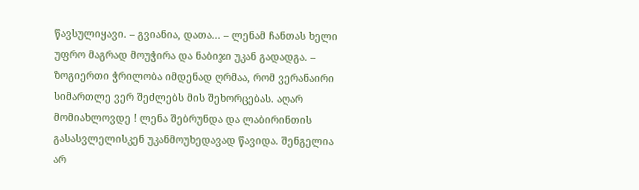წავსულიყავი. – გვიანია, დათა... – ლენამ ჩანთას ხელი უფრო მაგრად მოუჭირა და ნაბიჯი უკან გადადგა. – ზოგიერთი ჭრილობა იმდენად ღრმაა, რომ ვერანაირი სიმართლე ვერ შეძლებს მის შეხორცებას. აღარ მომიახლოვდე ! ლენა შებრუნდა და ლაბირინთის გასასვლელისკენ უკანმოუხედავად წავიდა. შენგელია არ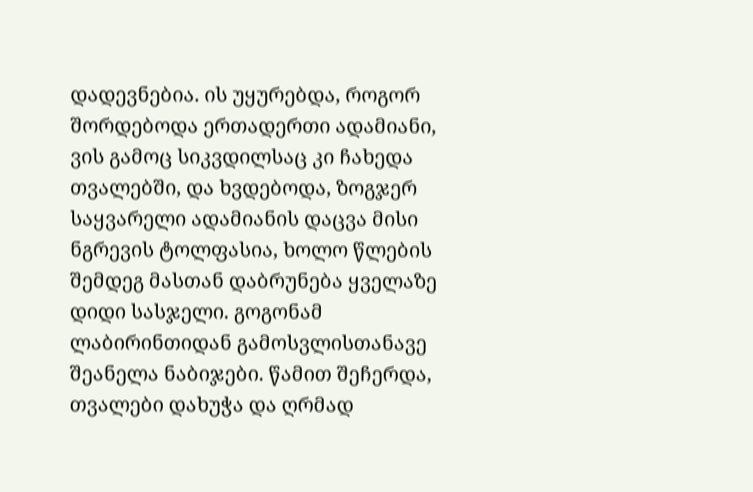დადევნებია. ის უყურებდა, როგორ შორდებოდა ერთადერთი ადამიანი, ვის გამოც სიკვდილსაც კი ჩახედა თვალებში, და ხვდებოდა, ზოგჯერ საყვარელი ადამიანის დაცვა მისი ნგრევის ტოლფასია, ხოლო წლების შემდეგ მასთან დაბრუნება ყველაზე დიდი სასჯელი. გოგონამ ლაბირინთიდან გამოსვლისთანავე შეანელა ნაბიჯები. წამით შეჩერდა, თვალები დახუჭა და ღრმად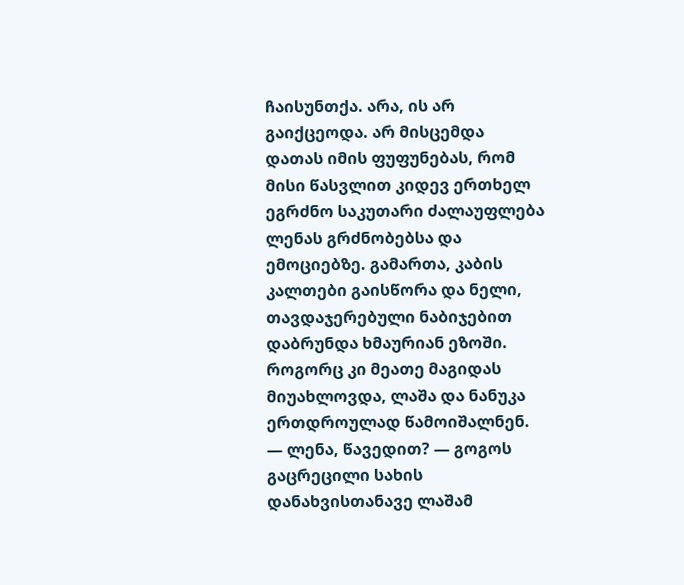ჩაისუნთქა. არა, ის არ გაიქცეოდა. არ მისცემდა დათას იმის ფუფუნებას, რომ მისი წასვლით კიდევ ერთხელ ეგრძნო საკუთარი ძალაუფლება ლენას გრძნობებსა და ემოციებზე. გამართა, კაბის კალთები გაისწორა და ნელი, თავდაჯერებული ნაბიჯებით დაბრუნდა ხმაურიან ეზოში. როგორც კი მეათე მაგიდას მიუახლოვდა, ლაშა და ნანუკა ერთდროულად წამოიშალნენ. — ლენა, წავედით? — გოგოს გაცრეცილი სახის დანახვისთანავე ლაშამ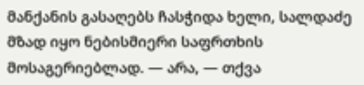მანქანის გასაღებს ჩასჭიდა ხელი, სალდაძე მზად იყო ნებისმიერი საფრთხის მოსაგერიებლად. — არა, — თქვა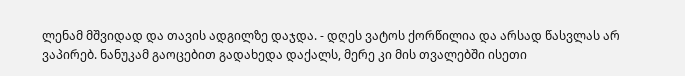ლენამ მშვიდად და თავის ადგილზე დაჯდა. - დღეს ვატოს ქორწილია და არსად წასვლას არ ვაპირებ. ნანუკამ გაოცებით გადახედა დაქალს, მერე კი მის თვალებში ისეთი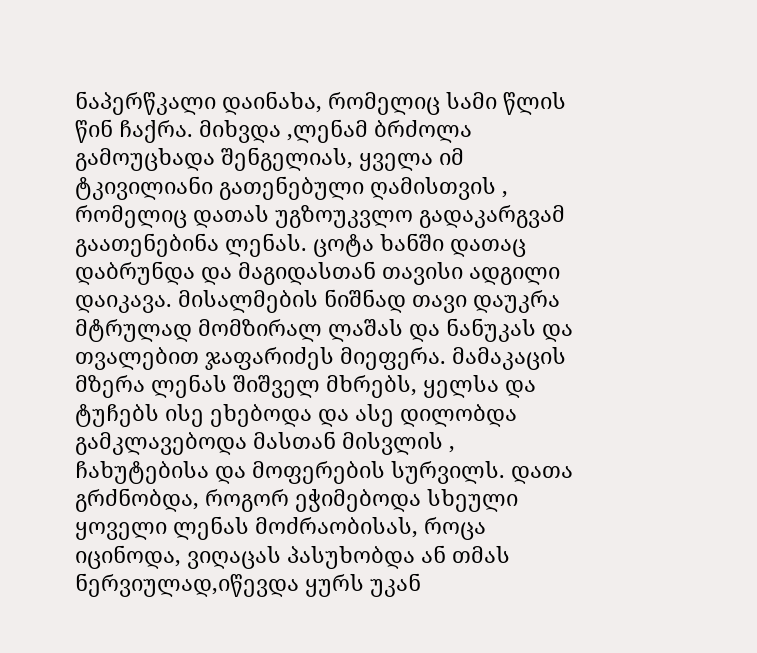ნაპერწკალი დაინახა, რომელიც სამი წლის წინ ჩაქრა. მიხვდა ,ლენამ ბრძოლა გამოუცხადა შენგელიას, ყველა იმ ტკივილიანი გათენებული ღამისთვის , რომელიც დათას უგზოუკვლო გადაკარგვამ გაათენებინა ლენას. ცოტა ხანში დათაც დაბრუნდა და მაგიდასთან თავისი ადგილი დაიკავა. მისალმების ნიშნად თავი დაუკრა მტრულად მომზირალ ლაშას და ნანუკას და თვალებით ჯაფარიძეს მიეფერა. მამაკაცის მზერა ლენას შიშველ მხრებს, ყელსა და ტუჩებს ისე ეხებოდა და ასე დილობდა გამკლავებოდა მასთან მისვლის , ჩახუტებისა და მოფერების სურვილს. დათა გრძნობდა, როგორ ეჭიმებოდა სხეული ყოველი ლენას მოძრაობისას, როცა იცინოდა, ვიღაცას პასუხობდა ან თმას ნერვიულად,იწევდა ყურს უკან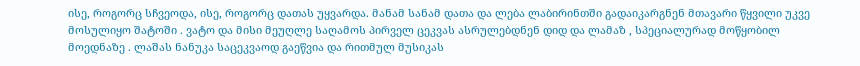ისე, როგორც სჩვეოდა, ისე, როგორც დათას უყვარდა. მანამ სანამ დათა და ლება ლაბირინთში გადაიკარგნენ მთავარი წყვილი უკვე მოსულიყო შატოში . ვატო და მისი მეუღლე საღამოს პირველ ცეკვას ასრულებდნენ დიდ და ლამაზ , სპეციალურად მოწყობილ მოედნაზე . ლაშას ნანუკა საცეკვაოდ გაეწვია და რითმულ მუსიკას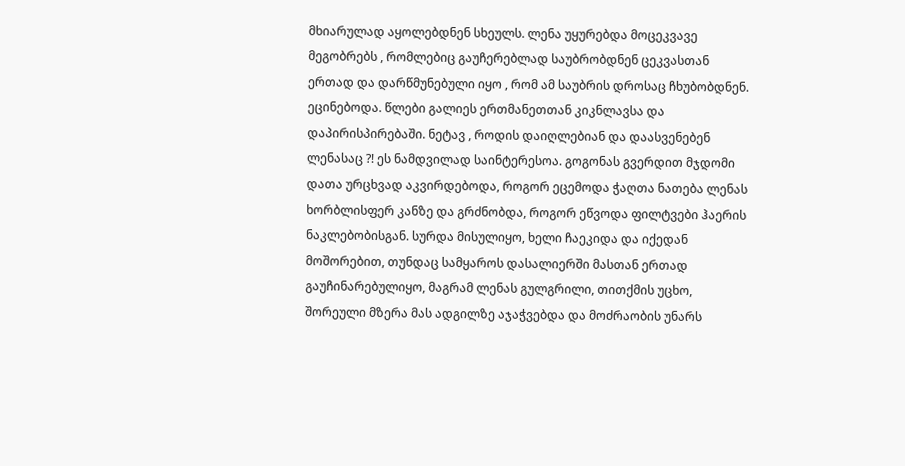მხიარულად აყოლებდნენ სხეულს. ლენა უყურებდა მოცეკვავე მეგობრებს , რომლებიც გაუჩერებლად საუბრობდნენ ცეკვასთან ერთად და დარწმუნებული იყო , რომ ამ საუბრის დროსაც ჩხუბობდნენ. ეცინებოდა. წლები გალიეს ერთმანეთთან კიკნლავსა და დაპირისპირებაში. ნეტავ , როდის დაიღლებიან და დაასვენებენ ლენასაც ?! ეს ნამდვილად საინტერესოა. გოგონას გვერდით მჯდომი დათა ურცხვად აკვირდებოდა, როგორ ეცემოდა ჭაღთა ნათება ლენას ხორბლისფერ კანზე და გრძნობდა, როგორ ეწვოდა ფილტვები ჰაერის ნაკლებობისგან. სურდა მისულიყო, ხელი ჩაეკიდა და იქედან მოშორებით, თუნდაც სამყაროს დასალიერში მასთან ერთად გაუჩინარებულიყო, მაგრამ ლენას გულგრილი, თითქმის უცხო, შორეული მზერა მას ადგილზე აჯაჭვებდა და მოძრაობის უნარს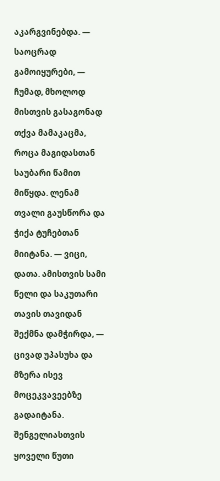აკარგვინებდა. — საოცრად გამოიყურები, — ჩუმად, მხოლოდ მისთვის გასაგონად თქვა მამაკაცმა, როცა მაგიდასთან საუბარი წამით მიწყდა. ლენამ თვალი გაუსწორა და ჭიქა ტუჩებთან მიიტანა. — ვიცი, დათა. ამისთვის სამი წელი და საკუთარი თავის თავიდან შექმნა დამჭირდა, — ცივად უპასუხა და მზერა ისევ მოცეკვავეებზე გადაიტანა. შენგელიასთვის ყოველი წუთი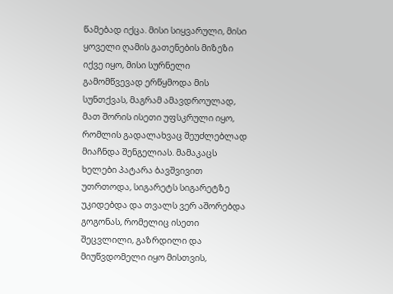წამებად იქცა. მისი სიყვარული, მისი ყოველი ღამის გათენების მიზეზი იქვე იყო, მისი სურნელი გამომწვევად ერწყმოდა მის სუნთქვას, მაგრამ ამავდროულად, მათ შორის ისეთი უფსკრული იყო, რომლის გადალახვაც შეუძლებლად მიაჩნდა შენგელიას. მამაკაცს ხელები პატარა ბავშვივით უთრთოდა, სიგარეტს სიგარეტზე უკიდებდა და თვალს ვერ აშორებდა გოგონას, რომელიც ისეთი შეცვლილი, გაზრდილი და მიუწვდომელი იყო მისთვის,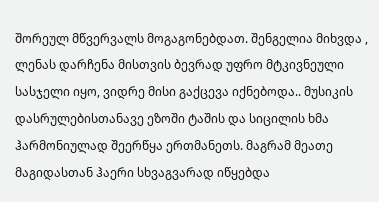შორეულ მწვერვალს მოგაგონებდათ. შენგელია მიხვდა , ლენას დარჩენა მისთვის ბევრად უფრო მტკივნეული სასჯელი იყო, ვიდრე მისი გაქცევა იქნებოდა.. მუსიკის დასრულებისთანავე ეზოში ტაშის და სიცილის ხმა ჰარმონიულად შეერწყა ერთმანეთს. მაგრამ მეათე მაგიდასთან ჰაერი სხვაგვარად იწყებდა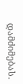დამძიმებას.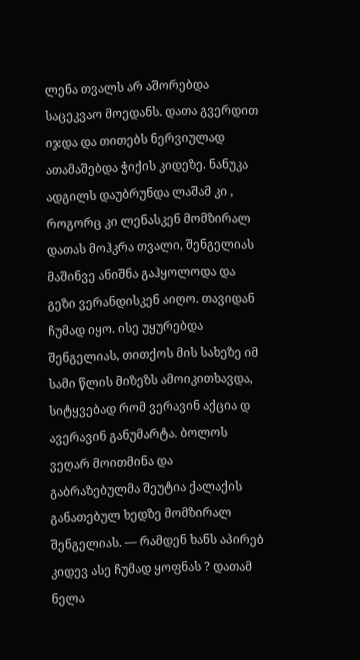ლენა თვალს არ აშორებდა საცეკვაო მოედანს. დათა გვერდით იჯდა და თითებს ნერვიულად ათამაშებდა ჭიქის კიდეზე. ნანუკა ადგილს დაუბრუნდა ლაშამ კი , როგორც კი ლენასკენ მომზირალ დათას მოჰკრა თვალი, შენგელიას მაშინვე ანიშნა გაჰყოლოდა და გეზი ვერანდისკენ აიღო. თავიდან ჩუმად იყო. ისე უყურებდა შენგელიას, თითქოს მის სახეზე იმ სამი წლის მიზეზს ამოიკითხავდა, სიტყვებად რომ ვერავინ აქცია დ ავერავინ განუმარტა. ბოლოს ვეღარ მოითმინა და გაბრაზებულმა შეუტია ქალაქის განათებულ ხედზე მომზირალ შენგელიას. — რამდენ ხანს აპირებ კიდევ ასე ჩუმად ყოფნას ? დათამ ნელა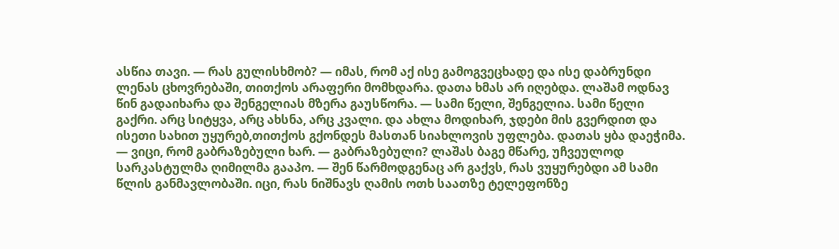ასწია თავი. — რას გულისხმობ? — იმას, რომ აქ ისე გამოგვეცხადე და ისე დაბრუნდი ლენას ცხოვრებაში, თითქოს არაფერი მომხდარა. დათა ხმას არ იღებდა. ლაშამ ოდნავ წინ გადაიხარა და შენგელიას მზერა გაუსწორა. — სამი წელი, შენგელია. სამი წელი გაქრი. არც სიტყვა, არც ახსნა, არც კვალი. და ახლა მოდიხარ, ჯდები მის გვერდით და ისეთი სახით უყურებ,თითქოს გქონდეს მასთან სიახლოვის უფლება. დათას ყბა დაეჭიმა. — ვიცი, რომ გაბრაზებული ხარ. — გაბრაზებული? ლაშას ბაგე მწარე, უჩვეულოდ სარკასტულმა ღიმილმა გააპო. — შენ წარმოდგენაც არ გაქვს, რას ვუყურებდი ამ სამი წლის განმავლობაში. იცი, რას ნიშნავს ღამის ოთხ საათზე ტელეფონზე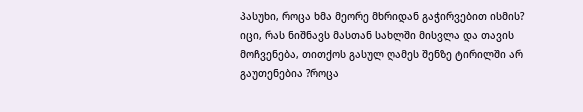პასუხი, როცა ხმა მეორე მხრიდან გაჭირვებით ისმის? იცი, რას ნიშნავს მასთან სახლში მისვლა და თავის მოჩვენება, თითქოს გასულ ღამეს შენზე ტირილში არ გაუთენებია ?როცა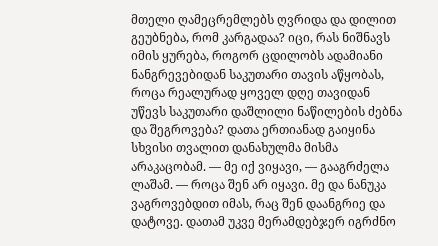მთელი ღამეცრემლებს ღვრიდა და დილით გეუბნება, რომ კარგადაა? იცი, რას ნიშნავს იმის ყურება, როგორ ცდილობს ადამიანი ნანგრევებიდან საკუთარი თავის აწყობას, როცა რეალურად ყოველ დღე თავიდან უწევს საკუთარი დაშლილი ნაწილების ძებნა და შეგროვება? დათა ერთიანად გაიყინა სხვისი თვალით დანახულმა მისმა არაკაცობამ. — მე იქ ვიყავი, — გააგრძელა ლაშამ. — როცა შენ არ იყავი. მე და ნანუკა ვაგროვებდით იმას, რაც შენ დაანგრიე და დატოვე. დათამ უკვე მერამდებჯერ იგრძნო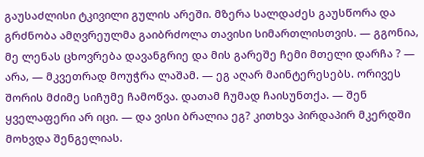გაუსაძლისი ტკივილი გულის არეში. მზერა სალდაძეს გაუსწორა და გრძნობა ამღვრეულმა გაიბრძოლა თავისი სიმართლისთვის. — გგონია, მე ლენას ცხოვრება დავანგრიე და მის გარეშე ჩემი მთელი დარჩა ? — არა, — მკვეთრად მოუჭრა ლაშამ. — ეგ აღარ მაინტერესებს. ორივეს შორის მძიმე სიჩუმე ჩამოწვა. დათამ ჩუმად ჩაისუნთქა. — შენ ყველაფერი არ იცი. — და ვისი ბრალია ეგ? კითხვა პირდაპირ მკერდში მოხვდა შენგელიას.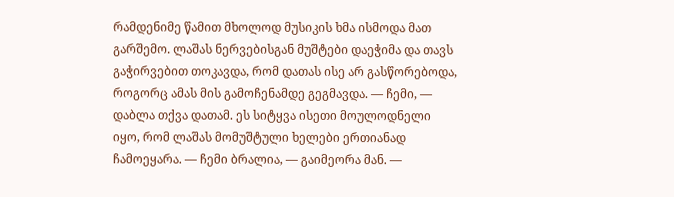რამდენიმე წამით მხოლოდ მუსიკის ხმა ისმოდა მათ გარშემო. ლაშას ნერვებისგან მუშტები დაეჭიმა და თავს გაჭირვებით თოკავდა, რომ დათას ისე არ გასწორებოდა, როგორც ამას მის გამოჩენამდე გეგმავდა. — ჩემი, — დაბლა თქვა დათამ. ეს სიტყვა ისეთი მოულოდნელი იყო, რომ ლაშას მომუშტული ხელები ერთიანად ჩამოეყარა. — ჩემი ბრალია, — გაიმეორა მან. —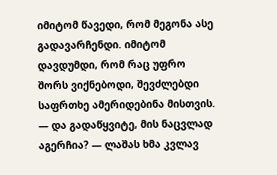იმიტომ წავედი, რომ მეგონა ასე გადავარჩენდი. იმიტომ დავდუმდი, რომ რაც უფრო შორს ვიქნებოდი, შევძლებდი საფრთხე ამერიდებინა მისთვის. — და გადაწყვიტე, მის ნაცვლად აგერჩია? — ლაშას ხმა კვლავ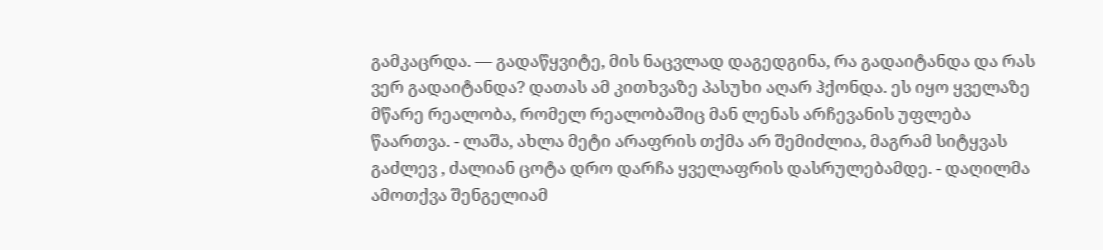გამკაცრდა. — გადაწყვიტე, მის ნაცვლად დაგედგინა, რა გადაიტანდა და რას ვერ გადაიტანდა? დათას ამ კითხვაზე პასუხი აღარ ჰქონდა. ეს იყო ყველაზე მწარე რეალობა, რომელ რეალობაშიც მან ლენას არჩევანის უფლება წაართვა. - ლაშა, ახლა მეტი არაფრის თქმა არ შემიძლია, მაგრამ სიტყვას გაძლევ , ძალიან ცოტა დრო დარჩა ყველაფრის დასრულებამდე. - დაღილმა ამოთქვა შენგელიამ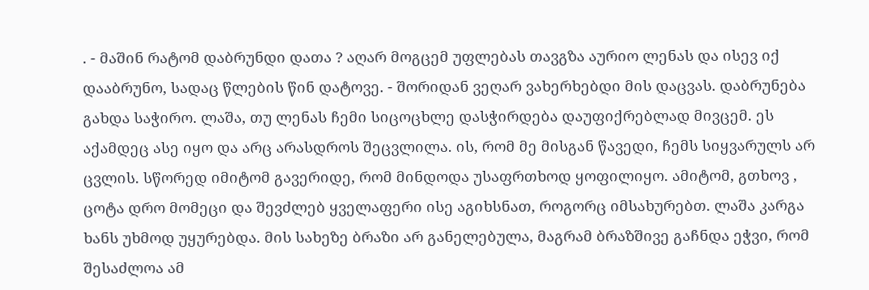. - მაშინ რატომ დაბრუნდი დათა ? აღარ მოგცემ უფლებას თავგზა აურიო ლენას და ისევ იქ დააბრუნო, სადაც წლების წინ დატოვე. - შორიდან ვეღარ ვახერხებდი მის დაცვას. დაბრუნება გახდა საჭირო. ლაშა, თუ ლენას ჩემი სიცოცხლე დასჭირდება დაუფიქრებლად მივცემ. ეს აქამდეც ასე იყო და არც არასდროს შეცვლილა. ის, რომ მე მისგან წავედი, ჩემს სიყვარულს არ ცვლის. სწორედ იმიტომ გავერიდე, რომ მინდოდა უსაფრთხოდ ყოფილიყო. ამიტომ, გთხოვ , ცოტა დრო მომეცი და შევძლებ ყველაფერი ისე აგიხსნათ, როგორც იმსახურებთ. ლაშა კარგა ხანს უხმოდ უყურებდა. მის სახეზე ბრაზი არ განელებულა, მაგრამ ბრაზშივე გაჩნდა ეჭვი, რომ შესაძლოა ამ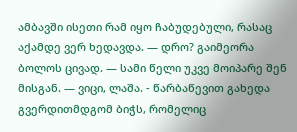ამბავში ისეთი რამ იყო ჩაბუდებული, რასაც აქამდე ვერ ხედავდა. — დრო? გაიმეორა ბოლოს ცივად. — სამი წელი უკვე მოიპარე შენ მისგან. — ვიცი, ლაშა. - წარბაწევით გახედა გვერდითმდგომ ბიჭს, რომელიც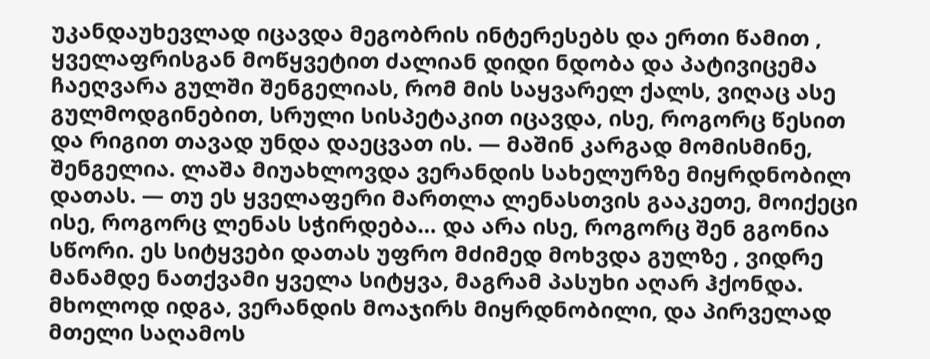უკანდაუხევლად იცავდა მეგობრის ინტერესებს და ერთი წამით , ყველაფრისგან მოწყვეტით ძალიან დიდი ნდობა და პატივიცემა ჩაეღვარა გულში შენგელიას, რომ მის საყვარელ ქალს, ვიღაც ასე გულმოდგინებით, სრული სისპეტაკით იცავდა, ისე, როგორც წესით და რიგით თავად უნდა დაეცვათ ის. — მაშინ კარგად მომისმინე, შენგელია. ლაშა მიუახლოვდა ვერანდის სახელურზე მიყრდნობილ დათას. — თუ ეს ყველაფერი მართლა ლენასთვის გააკეთე, მოიქეცი ისე, როგორც ლენას სჭირდება… და არა ისე, როგორც შენ გგონია სწორი. ეს სიტყვები დათას უფრო მძიმედ მოხვდა გულზე , ვიდრე მანამდე ნათქვამი ყველა სიტყვა, მაგრამ პასუხი აღარ ჰქონდა. მხოლოდ იდგა, ვერანდის მოაჯირს მიყრდნობილი, და პირველად მთელი საღამოს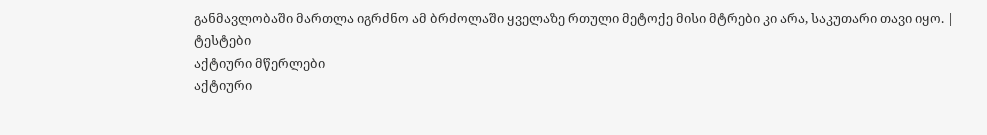განმავლობაში მართლა იგრძნო ამ ბრძოლაში ყველაზე რთული მეტოქე მისი მტრები კი არა, საკუთარი თავი იყო. |
ტესტები
აქტიური მწერლები
აქტიური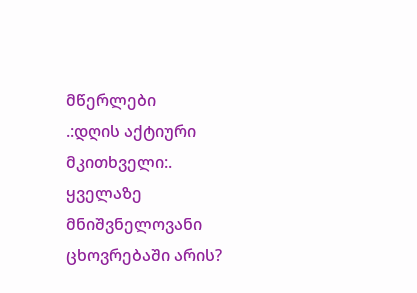მწერლები
.:დღის აქტიური მკითხველი:.
ყველაზე მნიშვნელოვანი ცხოვრებაში არის?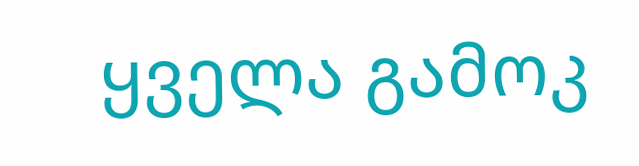ყველა გამოკ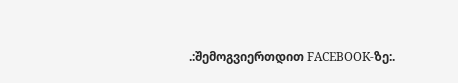.:შემოგვიერთდით FACEBOOK-ზე:.